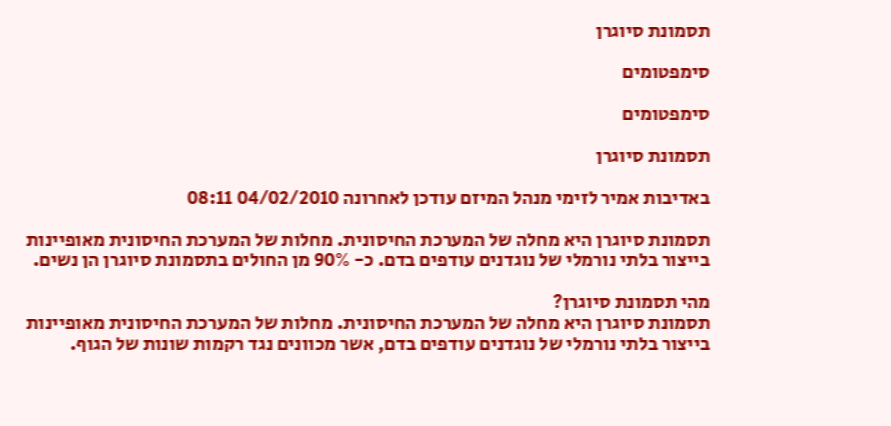תסמונת סיוגרן

סימפטומים

סימפטומים

תסמונת סיוגרן

באדיבות אמיר לזימי מנהל המיזם עודכן לאחרונה 04/02/2010 08:11

תסמונת סיוגרן היא מחלה של המערכת החיסונית. מחלות של המערכת החיסונית מאופיינות בייצור בלתי נורמלי של נוגדנים עודפים בדם. כ- 90% מן החולים בתסמונת סיוגרן הן נשים.

מהי תסמונת סיוגרן?
תסמונת סיוגרן היא מחלה של המערכת החיסונית. מחלות של המערכת החיסונית מאופיינות בייצור בלתי נורמלי של נוגדנים עודפים בדם, אשר מכוונים נגד רקמות שונות של הגוף.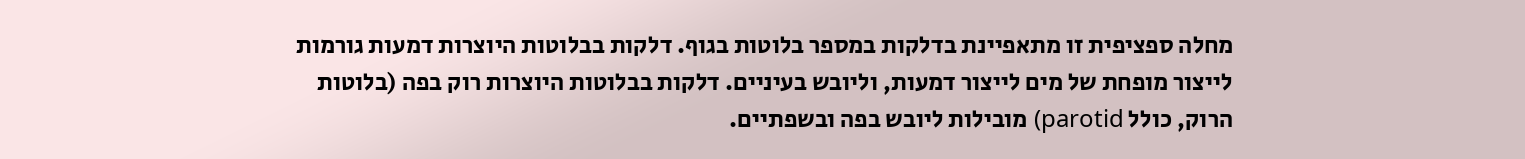מחלה ספציפית זו מתאפיינת בדלקות במספר בלוטות בגוף. דלקות בבלוטות היוצרות דמעות גורמות לייצור מופחת של מים לייצור דמעות, וליובש בעיניים. דלקות בבלוטות היוצרות רוק בפה (בלוטות הרוק, כולל parotid) מובילות ליובש בפה ובשפתיים.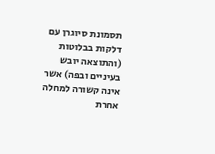תסמונת סיוגרן עם דלקות בבלוטות (והתוצאה יובש בעיניים ובפה) אשר אינה קשורה למחלה אחרת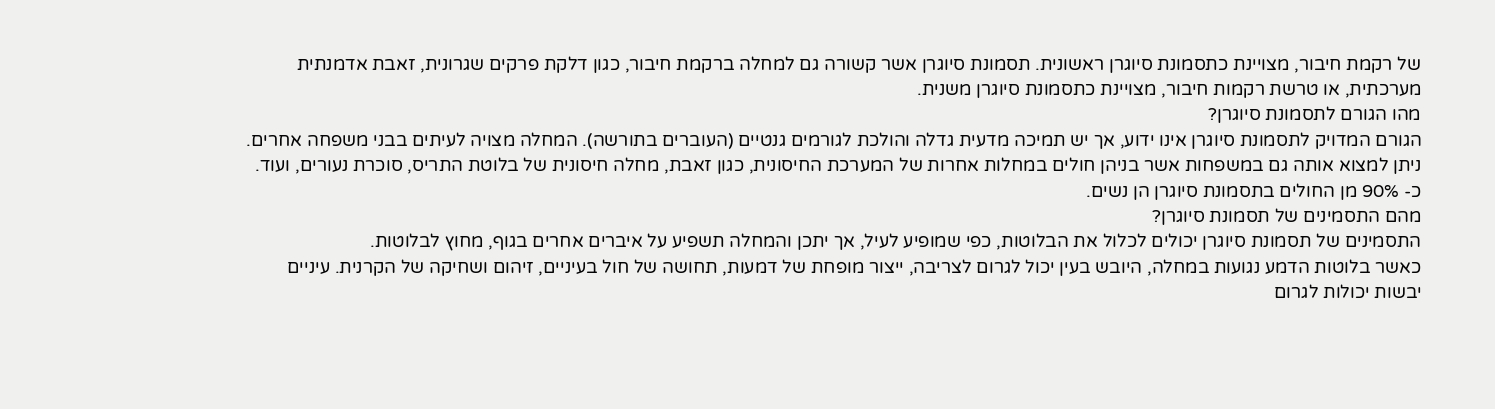של רקמת חיבור, מצויינת כתסמונת סיוגרן ראשונית. תסמונת סיוגרן אשר קשורה גם למחלה ברקמת חיבור, כגון דלקת פרקים שגרונית, זאבת אדמנתית מערכתית, או טרשת רקמות חיבור, מצויינת כתסמונת סיוגרן משנית.
מהו הגורם לתסמונת סיוגרן?
הגורם המדויק לתסמונת סיוגרן אינו ידוע, אך יש תמיכה מדעית גדלה והולכת לגורמים גנטיים (העוברים בתורשה). המחלה מצויה לעיתים בבני משפחה אחרים. ניתן למצוא אותה גם במשפחות אשר בניהן חולים במחלות אחרות של המערכת החיסונית, כגון זאבת, מחלה חיסונית של בלוטת התריס, סוכרת נעורים, ועוד. כ- 90% מן החולים בתסמונת סיוגרן הן נשים.
מהם התסמינים של תסמונת סיוגרן?
התסמינים של תסמונת סיוגרן יכולים לכלול את הבלוטות, כפי שמופיע לעיל, אך יתכן והמחלה תשפיע על איברים אחרים בגוף, מחוץ לבלוטות.
כאשר בלוטות הדמע נגועות במחלה, היובש בעין יכול לגרום לצריבה, ייצור מופחת של דמעות, תחושה של חול בעיניים, זיהום ושחיקה של הקרנית. עיניים יבשות יכולות לגרום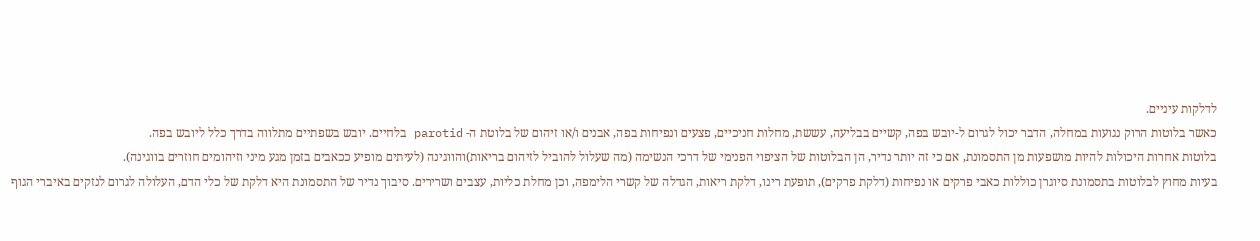לדלקות עיניים.
כאשר בלוטות הרוק נגועות במחלה, הדבר יכול לגרום ל-יובש בפה, קשיים בבליעה, עששת, מחלות חניכיים, פצעים ונפיחות בפה, אבנים ו/או זיהום של בלוטת ה- parotid בלחיים. יובש בשפתיים מתלווה בדרך כלל ליובש בפה.
בלוטות אחרות היכולות להיות מושפעות מן התסמונת, אם כי זה יותר נדיר, הן הבלוטות של הציפוי הפנימי של דרכי הנשימה (מה שעלול להוביל לזיהום בריאות)והווגינה (לעיתים מופיע ככאבים בזמן מגע מיני וזיהומים חוזרים בווגינה).
בעיות מחוץ לבלוטות בתסמונת סיוגרן כוללות כאבי פרקים או נפיחות (דלקת פרקים), תופעת רינו, דלקת ריאות, הגדלה של קשרי הלימפה, וכן מחלת כליות, עצבים ושרירים. סיבוך נדיר של התסמונת היא דלקת של כלי הדם, העלולה לגרום לנזקים באיברי הגוף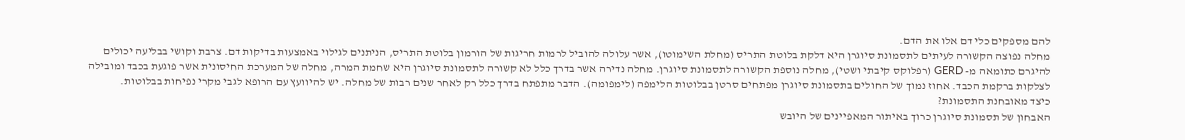להם מספקים כלי דם אלו את הדם.
מחלה נפוצה הקשורה לעיתים לתסמונת סיוגרן היא דלקת בלוטת התריס (מחלת השימוטו), אשר עלולה להוביל לרמות חריגות של הורמון בלוטת התריס, הניתנים לגילוי באמצעות בדיקות דם. צרבת וקושי בבליעה יכולים להיגרם כתומאה מ- GERD (רפלוקס קיבתי ושטי), מחלה נוספת הקשורה לתסמונת סיוגרן. מחלה נדירה אשר בדרך כלל לא קשורה לתסמונת סיוגרן היא שחמת המרה, מחלה של המערכת החיסונית אשר פוגעת בכבד ומובילה לצלקות ברקמת הכבד. אחוז נמוך של החולים בתסמונת סיוגרן מפתחים סרטן בבלוטות הלימפה (לימפומה). הדבר מתפתח בדרך כלל רק לאחר שנים רבות של מחלה. יש להיוועץ עם הרופא לגבי מקרי נפיחות בבלוטות.
כיצד מאובחנת התסמונת?
האבחון של תסמונת סיוגרן כרוך באיתור המאפיינים של היובש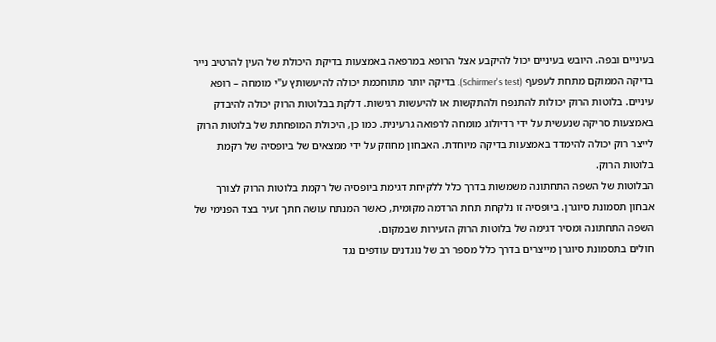בעיניים ובפה. היובש בעיניים יכול להיקבע אצל הרופא במרפאה באמצעות בדיקת היכולת של העין להרטיב נייר בדיקה הממוקם מתחת לעפעף (Schirmer's test). בדיקה יותר מתוחכמת יכולה להיעשותץ ע"י מומחה – רופא עיניים. בלוטות הרוק יכולות להתנפח ולהתקשות או להיעשות רגישות. דלקת בבלוטות הרוק יכולה להיבדק באמצעות סריקה שנעשית על ידי רדיולוג מומחה לרפואה גרעינית. כמו כן, היכולת המופחתת של בלוטות הרוק לייצר רוק יכולה להימדד באמצעות בדיקה מיוחדת. האבחון מחוזק על ידי ממצאים של ביופסיה של רקמת בלוטות הרוק.
הבלוטות של השפה התחתונה משמשות בדרך כלל ללקיחת דגימת ביופסיה של רקמת בלוטות הרוק לצורך אבחון תסמונת סיוגרן. ביופסיה זו נלקחת תחת הרדמה מקומית, כאשר המנתח עושה חתך זעיר בצד הפנימי של השפה התחתונה ומסיר דגימה של בלוטות הרוק הזעירות שבמקום.
חולים בתסמונת סיוגרן מייצרים בדרך כלל מספר רב של נוגדנים עודפים נגד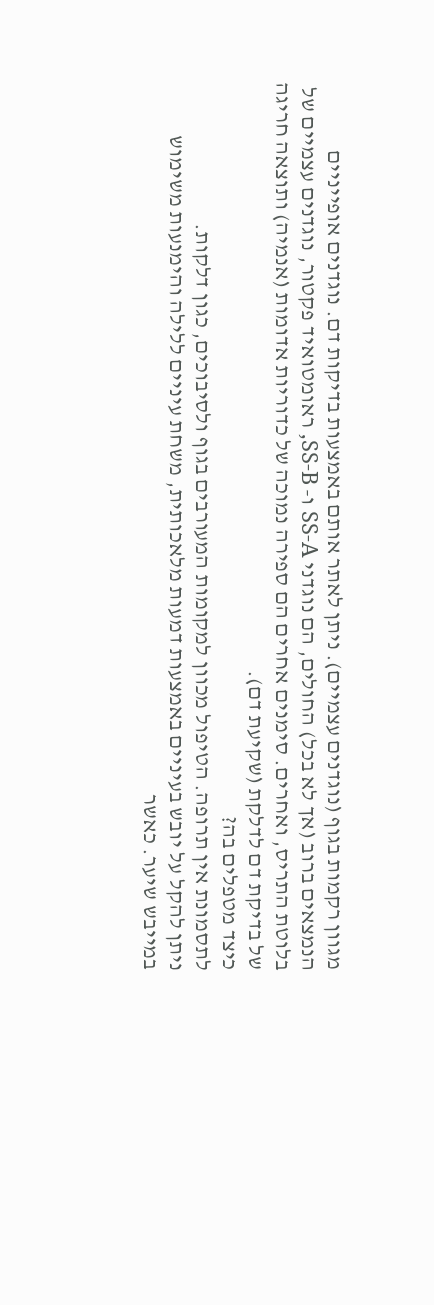מגוון רקמות בגוף (נוגדנים עצמיים). ניתן לאתר אותם באמצעות בדיקות דם. נוגדנים אופייניים הנמצאים ברוב (אך לא בכל) החולים, הם נוגדני SS-A ו- SS-B, ראומטואיד פקטור, נוגדנים עצמיים של בלוטת התריס, ואחרים. סימנים אחרים הם ספירה נמוכה של כדוריות אדומות (אנמיה) ותוצאה חריגה של בדיקת דם לדלקת (שקיעת דם).
כיצד מטפלים בה?
לתסמונת אין תרופה. הטיפול מכוון למקומות המעורבים בגוף ולסיבוכים, כגון דלקות.
ניתן להקל על יובש בעיניים באמצעות דמעות מלאכותית, משחת עיניים ללילה והימנעות משימוש במייבש שיער. כאשר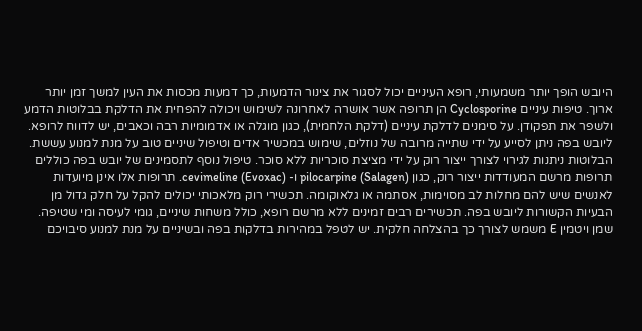היובש הופך יותר משמעותי, רופא העיניים יכול לסגור את צינור הדמעות, כך דמעות מכסות את העין למשך זמן יותר ארוך. טיפות עיניים Cyclosporine הן תרופה אשר אושרה לאחרונה לשימוש ויכולה להפחית את הדלקת בבלוטות הדמע ולשפר את תפקודן. על סימנים לדלקת עיניים (דלקת הלחמית), כגון מוגלה או אדמומיות רבה וכאבים, יש לדווח לרופא.
ליובש בפה ניתן לסייע על ידי שתייה מרובה של נוזלים, שימוש במכשיר אדים וטיפול שיניים טוב על מנת למנוע עששת. הבלוטות ניתנות לגירוי לצורך ייצור רוק על ידי מציצת סוכריות ללא סוכר. טיפול נוסף לתסמינים של יובש בפה כוללים תרופות מרשם המעודדות ייצור רוק, כגון pilocarpine (Salagen) ו- cevimeline (Evoxac). תרופות אלו אינן מיועדות לאנשים שיש להם מחלות לב מסוימות, אסתמה או גלאוקומה. תכשירי רוק מלאכותי יכולים להקל על חלק גדול מן הבעיות הקשורות ליובש בפה. תכשירים רבים זמינים ללא מרשם רופא, כולל משחות שיניים, גומי לעיסה ומי שטיפה. שמן ויטמין E משמש לצורך כך בהצלחה חלקית. יש לטפל במהירות בדלקות בפה ובשיניים על מנת למנוע סיבויכם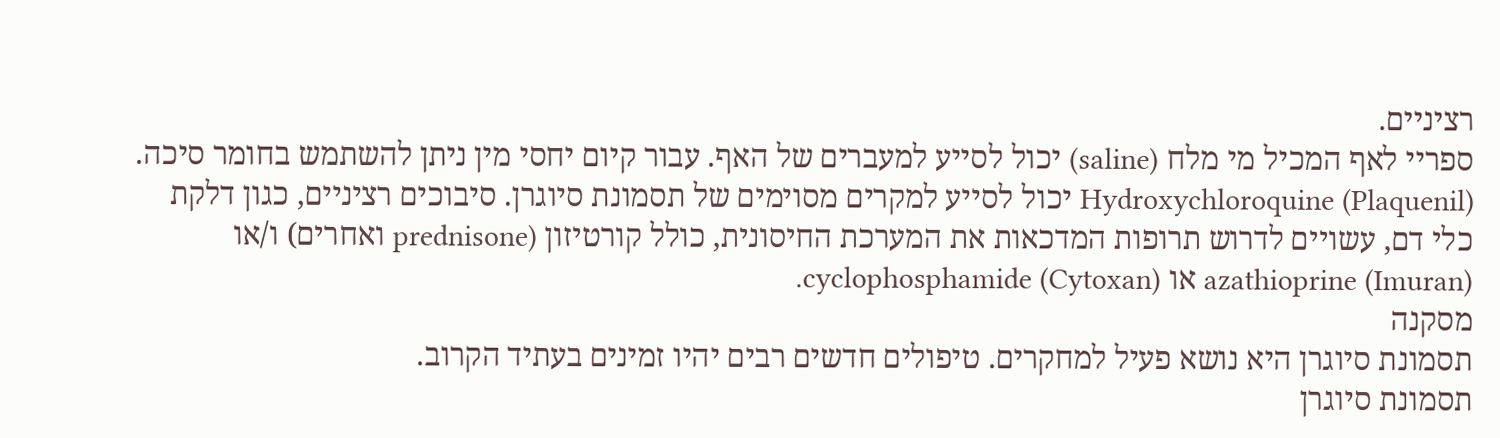רציניים.
ספריי לאף המכיל מי מלח (saline) יכול לסייע למעברים של האף. עבור קיום יחסי מין ניתן להשתמש בחומר סיכה.
Hydroxychloroquine (Plaquenil) יכול לסייע למקרים מסוימים של תסמונת סיוגרן. סיבוכים רציניים, כגון דלקת כלי דם, עשויים לדרוש תרופות המדכאות את המערכת החיסונית, כולל קורטיזון (prednisone ואחרים) ו/או azathioprine (Imuran) או cyclophosphamide (Cytoxan).
מסקנה
תסמונת סיוגרן היא נושא פעיל למחקרים. טיפולים חדשים רבים יהיו זמינים בעתיד הקרוב.
תסמונת סיוגרן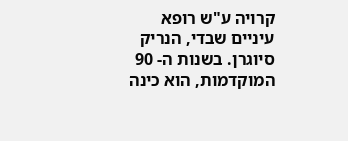קרויה ע"ש רופא עיניים שבדי, הנריק סיוגרן. בשנות ה- 90 המוקדמות, הוא כינה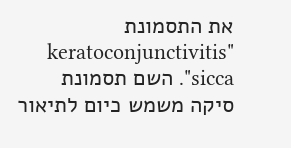את התסמונת "keratoconjunctivitis sicca". השם תסמונת סיקה משמש כיום לתיאור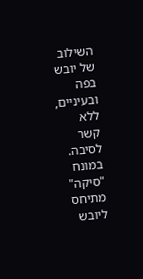השילוב של יובש בפה ובעיניים, ללא קשר לסיבה. במונח "סיקה" מתיחס ליובש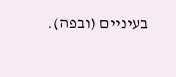בעיניים (ובפה).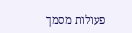פעולות מסמך